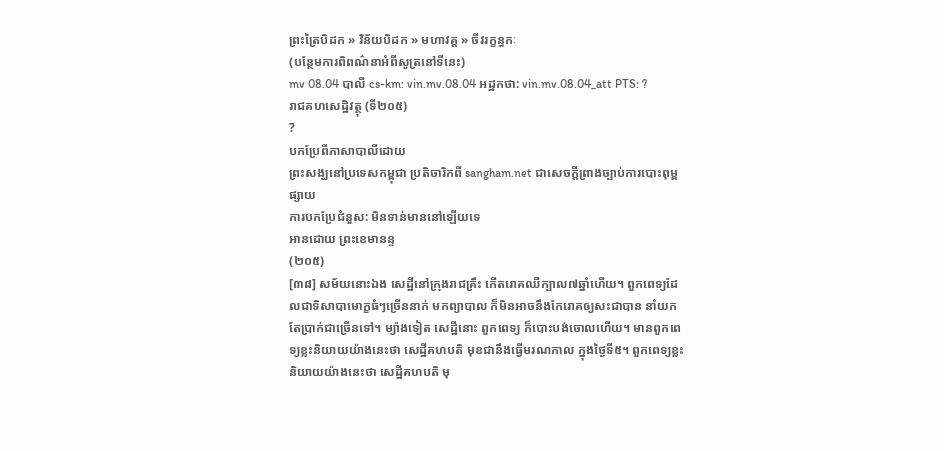ព្រះត្រៃបិដក » វិន័យបិដក » មហាវគ្គ » ចីវរក្ខន្ធកៈ
(បន្ថែមការពិពណ៌នាអំពីសូត្រនៅទីនេះ)
mv 08.04 បាលី cs-km: vin.mv.08.04 អដ្ឋកថា: vin.mv.08.04_att PTS: ?
រាជគហសេដ្ឋិវត្ថុ (ទី២០៥)
?
បកប្រែពីភាសាបាលីដោយ
ព្រះសង្ឃនៅប្រទេសកម្ពុជា ប្រតិចារិកពី sangham.net ជាសេចក្តីព្រាងច្បាប់ការបោះពុម្ពផ្សាយ
ការបកប្រែជំនួស: មិនទាន់មាននៅឡើយទេ
អានដោយ ព្រះខេមានន្ទ
(២០៥)
[៣៨] សម័យនោះឯង សេដ្ឋីនៅក្រុងរាជគ្រឹះ កើតរោគឈឺក្បាល៧ឆ្នាំហើយ។ ពួកពេទ្យដែលជាទិសាបាមោក្ខធំៗច្រើននាក់ មកព្យាបាល ក៏មិនអាចនឹងកែរោគឲ្យសះជាបាន នាំយកតែប្រាក់ជាច្រើនទៅ។ ម្យ៉ាងទៀត សេដ្ឋីនោះ ពួកពេទ្យ ក៏បោះបង់ចោលហើយ។ មានពួកពេទ្យខ្លះនិយាយយ៉ាងនេះថា សេដ្ឋីគហបតិ មុខជានឹងធ្វើមរណកាល ក្នុងថ្ងៃទី៥។ ពួកពេទ្យខ្លះនិយាយយ៉ាងនេះថា សេដ្ឋីគហបតិ មុ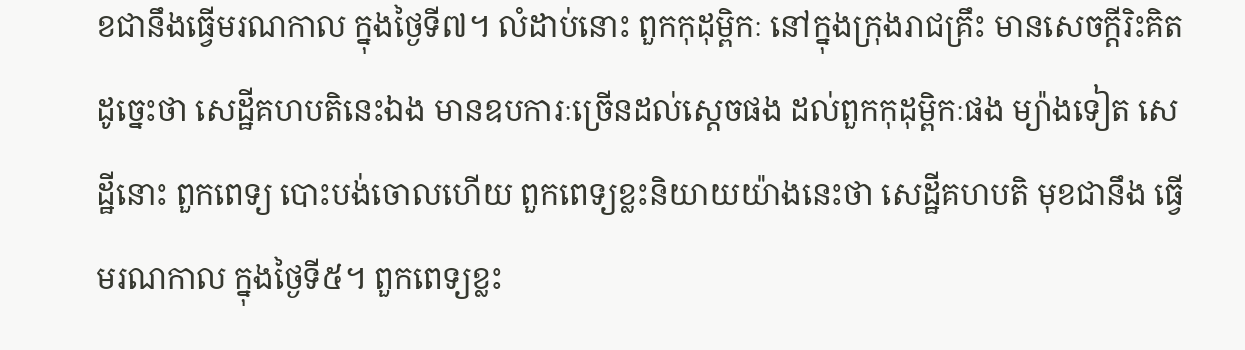ខជានឹងធ្វើមរណកាល ក្នុងថ្ងៃទី៧។ លំដាប់នោះ ពួកកុដុម្ពិកៈ នៅក្នុងក្រុងរាជគ្រឹះ មានសេចក្តីរិះគិត ដូច្នេះថា សេដ្ឋីគហបតិនេះឯង មានឧបការៈច្រើនដល់ស្តេចផង ដល់ពួកកុដុម្ពិកៈផង ម្យ៉ាងទៀត សេដ្ឋីនោះ ពួកពេទ្យ បោះបង់ចោលហើយ ពួកពេទ្យខ្លះនិយាយយ៉ាងនេះថា សេដ្ឋីគហបតិ មុខជានឹង ធ្វើមរណកាល ក្នុងថ្ងៃទី៥។ ពួកពេទ្យខ្លះ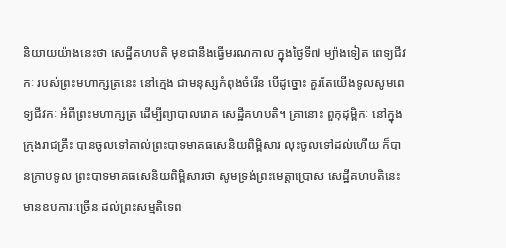និយាយយ៉ាងនេះថា សេដ្ឋីគហបតិ មុខជានឹងធ្វើមរណកាល ក្នុងថ្ងៃទី៧ ម្យ៉ាងទៀត ពេទ្យជីវកៈ របស់ព្រះមហាក្សត្រនេះ នៅក្មេង ជាមនុស្សកំពុងចំរើន បើដូច្នោះ គួរតែយើងទូលសូមពេទ្យជីវកៈ អំពីព្រះមហាក្សត្រ ដើម្បីព្យាបាលរោគ សេដ្ឋីគហបតិ។ គ្រានោះ ពួកុដុម្ពិកៈ នៅក្នុងក្រុងរាជគ្រឹះ បានចូលទៅគាល់ព្រះបាទមាគធសេនិយពិម្ពិសារ លុះចូលទៅដល់ហើយ ក៏បានក្រាបទូល ព្រះបាទមាគធសេនិយពិម្ពិសារថា សូមទ្រង់ព្រះមេត្តាប្រោស សេដ្ឋីគហបតិនេះ មានឧបការៈច្រើន ដល់ព្រះសម្មតិទេព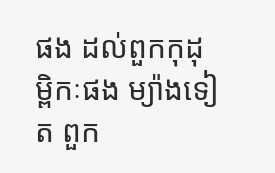ផង ដល់ពួកកុដុម្ពិកៈផង ម្យ៉ាងទៀត ពួក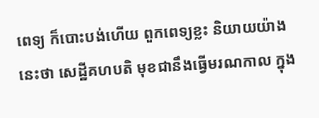ពេទ្យ ក៏បោះបង់ហើយ ពួកពេទ្យខ្លះ និយាយយ៉ាងនេះថា សេដ្ឋីគហបតិ មុខជានឹងធ្វើមរណកាល ក្នុង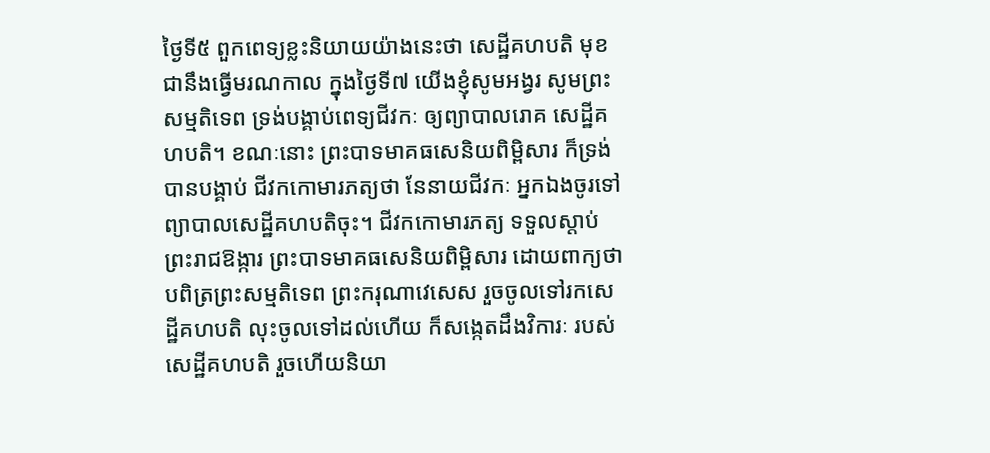ថ្ងៃទី៥ ពួកពេទ្យខ្លះនិយាយយ៉ាងនេះថា សេដ្ឋីគហបតិ មុខជានឹងធ្វើមរណកាល ក្នុងថ្ងៃទី៧ យើងខ្ញុំសូមអង្វរ សូមព្រះសម្មតិទេព ទ្រង់បង្គាប់ពេទ្យជីវកៈ ឲ្យព្យាបាលរោគ សេដ្ឋីគហបតិ។ ខណៈនោះ ព្រះបាទមាគធសេនិយពិម្ពិសារ ក៏ទ្រង់បានបង្គាប់ ជីវកកោមារភត្យថា នែនាយជីវកៈ អ្នកឯងចូរទៅព្យាបាលសេដ្ឋីគហបតិចុះ។ ជីវកកោមារភត្យ ទទួលស្តាប់ព្រះរាជឱង្ការ ព្រះបាទមាគធសេនិយពិម្ពិសារ ដោយពាក្យថា បពិត្រព្រះសម្មតិទេព ព្រះករុណាវេសេស រួចចូលទៅរកសេដ្ឋីគហបតិ លុះចូលទៅដល់ហើយ ក៏សង្កេតដឹងវិការៈ របស់សេដ្ឋីគហបតិ រួចហើយនិយា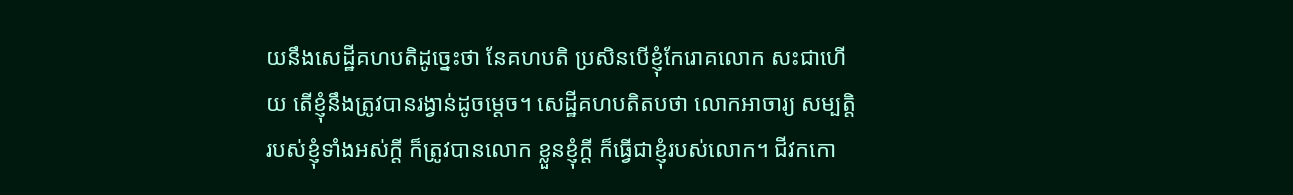យនឹងសេដ្ឋីគហបតិដូច្នេះថា នែគហបតិ ប្រសិនបើខ្ញុំកែរោគលោក សះជាហើយ តើខ្ញុំនឹងត្រូវបានរង្វាន់ដូចម្តេច។ សេដ្ឋីគហបតិតបថា លោកអាចារ្យ សម្បត្តិរបស់ខ្ញុំទាំងអស់ក្តី ក៏ត្រូវបានលោក ខ្លួនខ្ញុំក្តី ក៏ធ្វើជាខ្ញុំរបស់លោក។ ជីវកកោ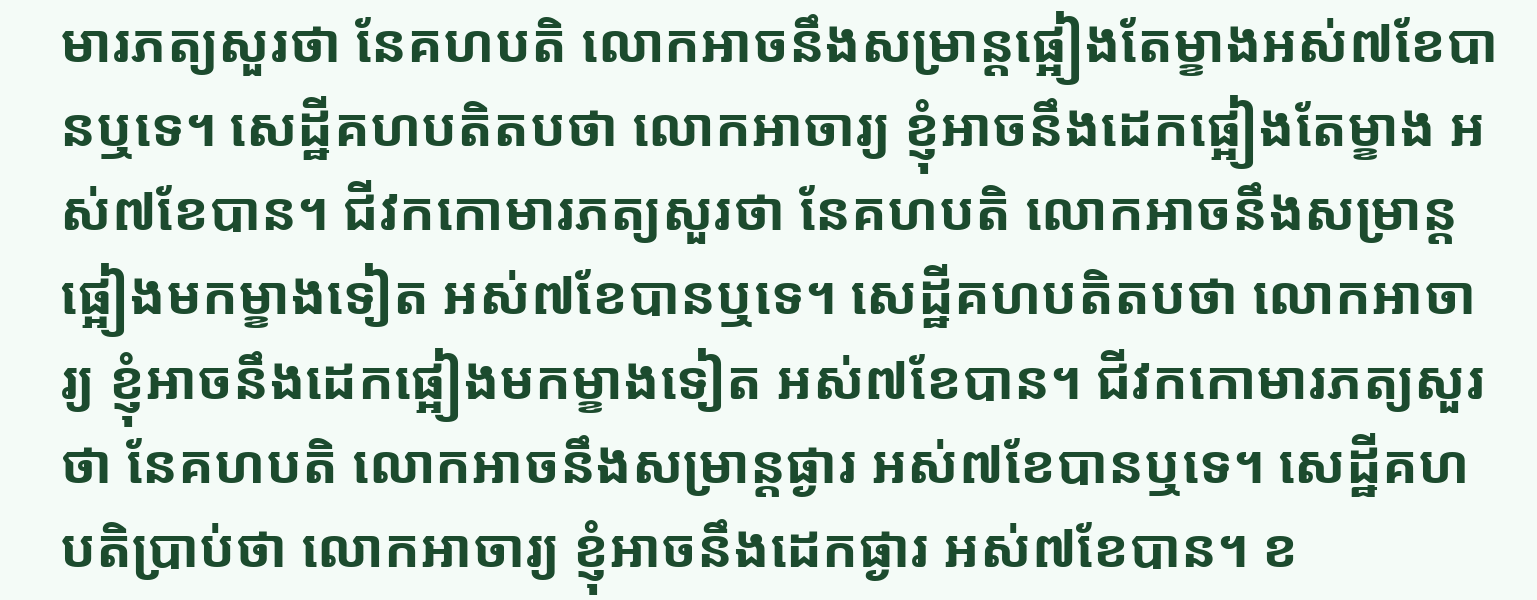មារភត្យសួរថា នែគហបតិ លោកអាចនឹងសម្រាន្តផ្អៀងតែម្ខាងអស់៧ខែបានឬទេ។ សេដ្ឋីគហបតិតបថា លោកអាចារ្យ ខ្ញុំអាចនឹងដេកផ្អៀងតែម្ខាង អស់៧ខែបាន។ ជីវកកោមារភត្យសួរថា នែគហបតិ លោកអាចនឹងសម្រាន្តផ្អៀងមកម្ខាងទៀត អស់៧ខែបានឬទេ។ សេដ្ឋីគហបតិតបថា លោកអាចារ្យ ខ្ញុំអាចនឹងដេកផ្អៀងមកម្ខាងទៀត អស់៧ខែបាន។ ជីវកកោមារភត្យសួរថា នែគហបតិ លោកអាចនឹងសម្រាន្តផ្ងារ អស់៧ខែបានឬទេ។ សេដ្ឋីគហបតិប្រាប់ថា លោកអាចារ្យ ខ្ញុំអាចនឹងដេកផ្ងារ អស់៧ខែបាន។ ខ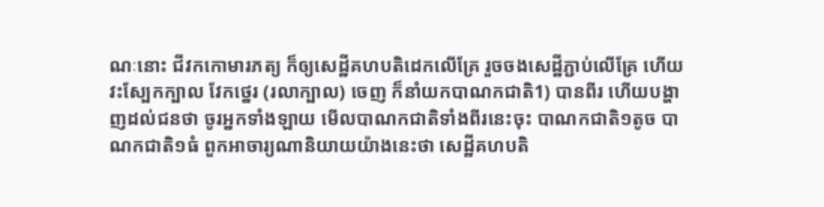ណៈនោះ ជីវកកោមារភត្យ ក៏ឲ្យសេដ្ឋីគហបតិដេកលើគ្រែ រួចចងសេដ្ឋីភ្ជាប់លើគ្រែ ហើយវះស្បែកក្បាល វែកថ្នេរ (រលាក្បាល) ចេញ ក៏នាំយកបាណកជាតិ1) បានពីរ ហើយបង្ហាញដល់ជនថា ចូរអ្នកទាំងឡាយ មើលបាណកជាតិទាំងពីរនេះចុះ បាណកជាតិ១តូច បាណកជាតិ១ធំ ពួកអាចារ្យណានិយាយយ៉ាងនេះថា សេដ្ឋីគហបតិ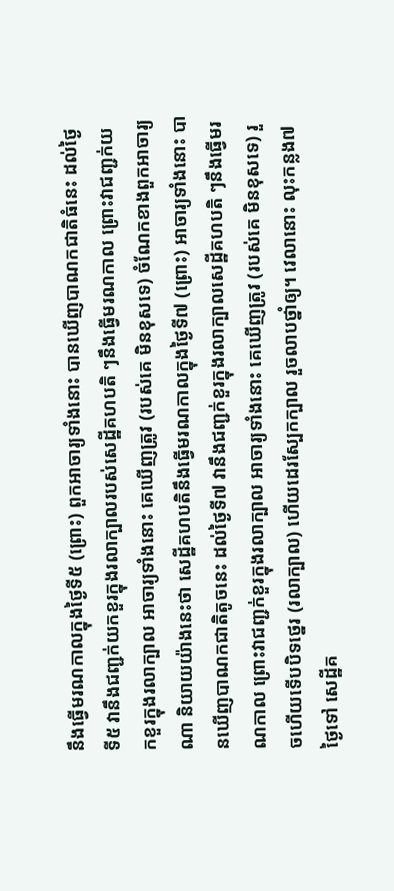នឹងធ្វើមរណកាលក្នុងថ្ងៃទី៥ (ព្រោះ) ពួកអាចារ្យទាំងនោះ បានឃើញបាណកជាតិធំនេះ ដល់ថ្ងៃទី៥ វានឹងជញ្ជក់យកខួរក្នុងរលាក្បាលរបស់សេដ្ឋីគហបតិ ៗនឹងធ្វើមរណកាល ព្រោះវាជញ្ជក់យកខួរក្នុងរលាក្បាល អាចារ្យទាំងនោះ គេឃើញត្រូវ (របស់គេ មិនខុសទេ) ចំណែកខាងពួកអាចារ្យណា និយាយយ៉ាងនេះថា សេដ្ឋីគហបតិនឹងធ្វើមរណកាលក្នុងថ្ងៃទី៧ (ព្រោះ) អាចារ្យទាំងនោះ បានឃើញបាណកជាតិតូចនេះ ដល់ថ្ងៃទី៧ វានឹងជញ្ជក់ខួរក្នុងរលាក្បាលសេដ្ឋីគហបតិ ៗនឹងធ្វើមរណកាល ព្រោះវាជញ្ជក់ខួរក្នុងរលាក្បាល អាចារ្យទាំងនោះ គេឃើញត្រូវ (របស់គេ មិនខុសទេ) រួចហើយទើបបិទថ្នេរ (រលាក្បាល) ហើយដេរស្បែកក្បាល រួចលាបថ្នាំឲ្យ។ វេលានោះ លុះកន្លង៧ថ្ងៃទៅ សេដ្ឋីគ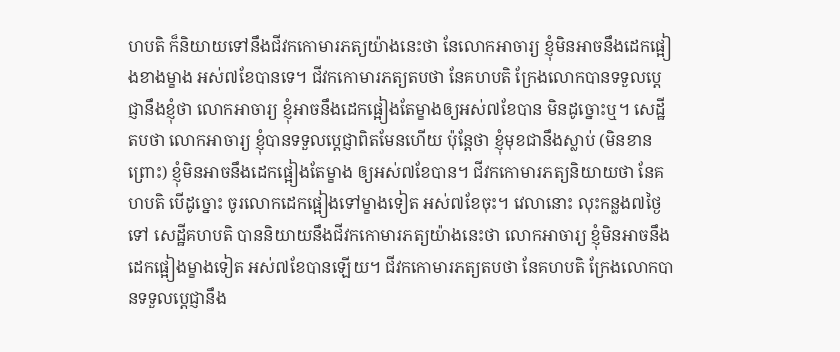ហបតិ ក៏និយាយទៅនឹងជីវកកោមារភត្យយ៉ាងនេះថា នែលោកអាចារ្យ ខ្ញុំមិនអាចនឹងដេកផ្អៀងខាងម្ខាង អស់៧ខែបានទេ។ ជីវកកោមារភត្យតបថា នែគហបតិ ក្រែងលោកបានទទួលប្តេជ្ញានឹងខ្ញុំថា លោកអាចារ្យ ខ្ញុំអាចនឹងដេកផ្អៀងតែម្ខាងឲ្យអស់៧ខែបាន មិនដូច្នោះឬ។ សេដ្ឋីតបថា លោកអាចារ្យ ខ្ញុំបានទទួលប្តេជ្ញាពិតមែនហើយ ប៉ុន្តែថា ខ្ញុំមុខជានឹងស្លាប់ (មិនខាន ព្រោះ) ខ្ញុំមិនអាចនឹងដេកផ្អៀងតែម្ខាង ឲ្យអស់៧ខែបាន។ ជីវកកោមារភត្យនិយាយថា នែគហបតិ បើដូច្នោះ ចូរលោកដេកផ្អៀងទៅម្ខាងទៀត អស់៧ខែចុះ។ វេលានោះ លុះកន្លង៧ថ្ងៃទៅ សេដ្ឋីគហបតិ បាននិយាយនឹងជីវកកោមារភត្យយ៉ាងនេះថា លោកអាចារ្យ ខ្ញុំមិនអាចនឹងដេកផ្អៀងម្ខាងទៀត អស់៧ខែបានឡើយ។ ជីវកកោមារភត្យតបថា នែគហបតិ ក្រែងលោកបានទទួលប្តេជ្ញានឹង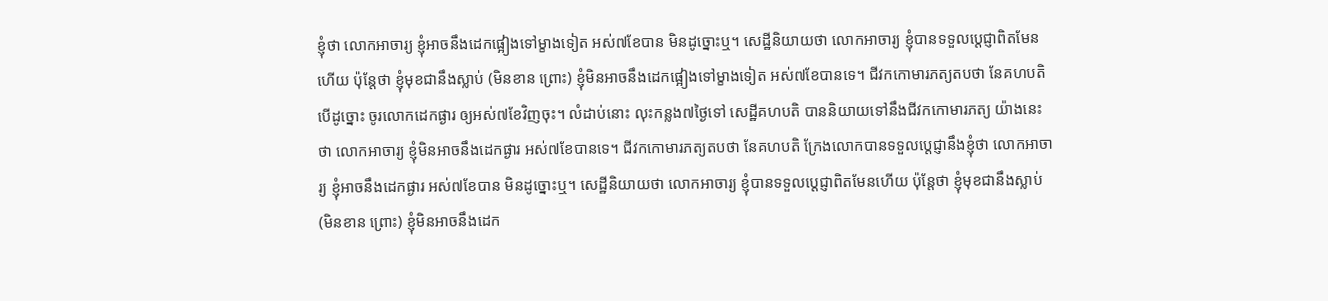ខ្ញុំថា លោកអាចារ្យ ខ្ញុំអាចនឹងដេកផ្អៀងទៅម្ខាងទៀត អស់៧ខែបាន មិនដូច្នោះឬ។ សេដ្ឋីនិយាយថា លោកអាចារ្យ ខ្ញុំបានទទួលប្តេជ្ញាពិតមែនហើយ ប៉ុន្តែថា ខ្ញុំមុខជានឹងស្លាប់ (មិនខាន ព្រោះ) ខ្ញុំមិនអាចនឹងដេកផ្អៀងទៅម្ខាងទៀត អស់៧ខែបានទេ។ ជីវកកោមារភត្យតបថា នែគហបតិ បើដូច្នោះ ចូរលោកដេកផ្ងារ ឲ្យអស់៧ខែវិញចុះ។ លំដាប់នោះ លុះកន្លង៧ថ្ងៃទៅ សេដ្ឋីគហបតិ បាននិយាយទៅនឹងជីវកកោមារភត្យ យ៉ាងនេះថា លោកអាចារ្យ ខ្ញុំមិនអាចនឹងដេកផ្ងារ អស់៧ខែបានទេ។ ជីវកកោមារភត្យតបថា នែគហបតិ ក្រែងលោកបានទទួលប្តេជ្ញានឹងខ្ញុំថា លោកអាចារ្យ ខ្ញុំអាចនឹងដេកផ្ងារ អស់៧ខែបាន មិនដូច្នោះឬ។ សេដ្ឋីនិយាយថា លោកអាចារ្យ ខ្ញុំបានទទួលប្តេជ្ញាពិតមែនហើយ ប៉ុន្តែថា ខ្ញុំមុខជានឹងស្លាប់ (មិនខាន ព្រោះ) ខ្ញុំមិនអាចនឹងដេក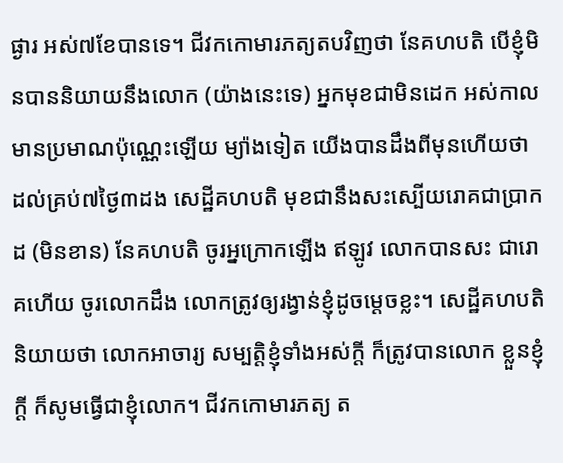ផ្ងារ អស់៧ខែបានទេ។ ជីវកកោមារភត្យតបវិញថា នែគហបតិ បើខ្ញុំមិនបាននិយាយនឹងលោក (យ៉ាងនេះទេ) អ្នកមុខជាមិនដេក អស់កាលមានប្រមាណប៉ុណ្ណេះឡើយ ម្យ៉ាងទៀត យើងបានដឹងពីមុនហើយថា ដល់គ្រប់៧ថ្ងៃ៣ដង សេដ្ឋីគហបតិ មុខជានឹងសះស្បើយរោគជាប្រាកដ (មិនខាន) នែគហបតិ ចូរអ្នក្រោកឡើង ឥឡូវ លោកបានសះ ជារោគហើយ ចូរលោកដឹង លោកត្រូវឲ្យរង្វាន់ខ្ញុំដូចម្តេចខ្លះ។ សេដ្ឋីគហបតិ និយាយថា លោកអាចារ្យ សម្បត្តិខ្ញុំទាំងអស់ក្តី ក៏ត្រូវបានលោក ខ្លួនខ្ញុំក្តី ក៏សូមធ្វើជាខ្ញុំលោក។ ជីវកកោមារភត្យ ត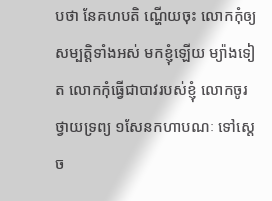បថា នែគហបតិ ណ្ហើយចុះ លោកកុំឲ្យសម្បត្តិទាំងអស់ មកខ្ញុំឡើយ ម្យ៉ាងទៀត លោកកុំធ្វើជាបាវរបស់ខ្ញុំ លោកចូរថ្វាយទ្រព្យ ១សែនកហាបណៈ ទៅស្តេច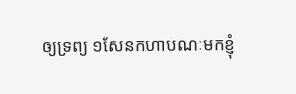ឲ្យទ្រព្យ ១សែនកហាបណៈមកខ្ញុំ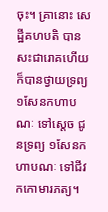ចុះ។ គ្រានោះ សេដ្ឋីគហបតិ បានសះជារោគហើយ ក៏បានថ្វាយទ្រព្យ ១សែនកហាបណៈ ទៅស្តេច ជូនទ្រព្យ ១សែនកហាបណៈ ទៅជីវកកោមារភត្យ។